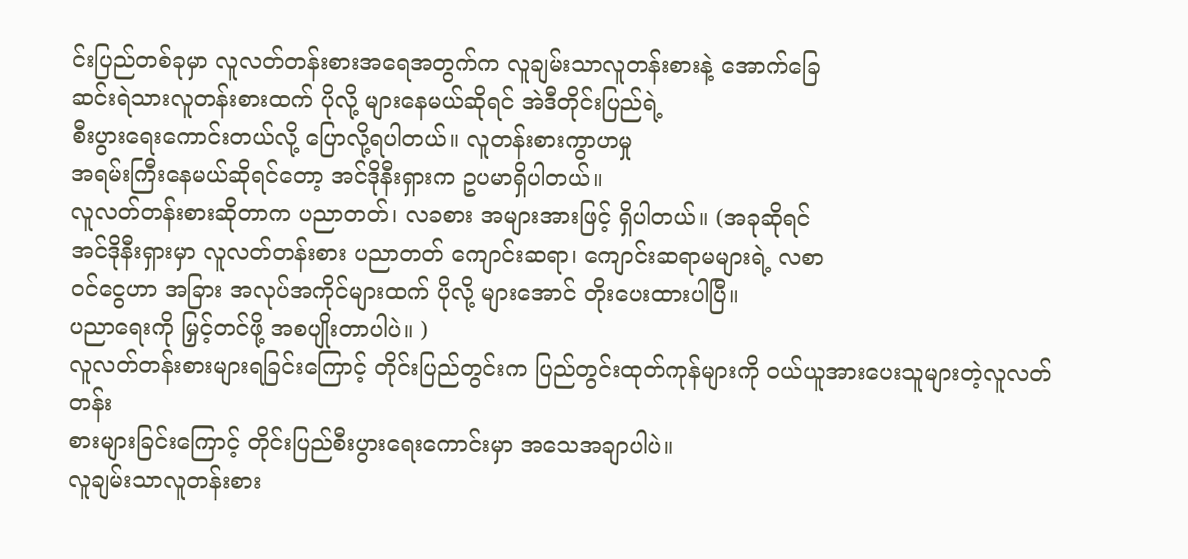င်းပြည်တစ်ခုမှာ လူလတ်တန်းစားအရေအတွက်က လူချမ်းသာလူတန်းစားနဲ့ အောက်ခြေ
ဆင်းရဲသားလူတန်းစားထက် ပိုလို့ များနေမယ်ဆိုရင် အဲဒီတိုင်းပြည်ရဲ့
စီးပွားရေးကောင်းတယ်လို့ ပြောလို့ရပါတယ်။ လူတန်းစားကွာဟမှု
အရမ်းကြီးနေမယ်ဆိုရင်တော့ အင်ဒိုနီးရှားက ဥပမာရှိပါတယ်။
လူလတ်တန်းစားဆိုတာက ပညာတတ်၊ လခစား အများအားဖြင့် ရှိပါတယ်။ (အခုဆိုရင်
အင်ဒိုနီးရှားမှာ လူလတ်တန်းစား ပညာတတ် ကျောင်းဆရာ၊ ကျောင်းဆရာမများရဲ့ လစာ
ဝင်ငွေဟာ အခြား အလုပ်အကိုင်များထက် ပိုလို့ များအောင် တိုးပေးထားပါပြီ။
ပညာရေးကို မြှင့်တင်ဖို့ အစပျိုးတာပါပဲ။ )
လူလတ်တန်းစားများရခြင်းကြောင့် တိုင်းပြည်တွင်းက ပြည်တွင်းထုတ်ကုန်များကို ဝယ်ယူအားပေးသူများတဲ့လူလတ်တန်း
စားများခြင်းကြောင့် တိုင်းပြည်စီးပွားရေးကောင်းမှာ အသေအချာပါပဲ။
လူချမ်းသာလူတန်းစား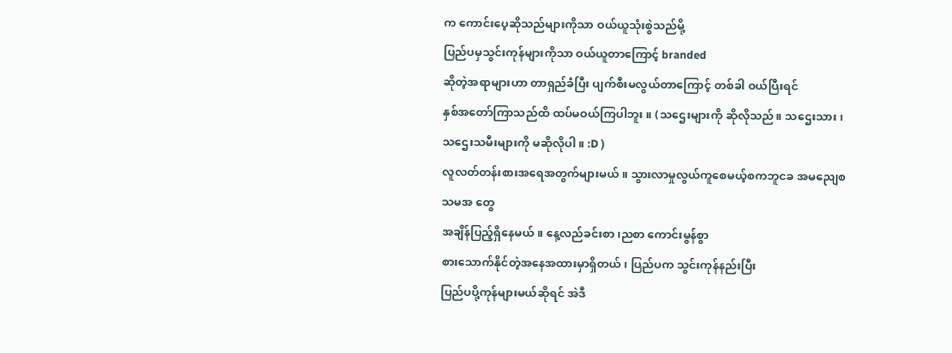က ကောင်းပေ့ဆိုသည်များကိုသာ ဝယ်ယူသုံးစွဲသည်မို့
ပြည်ပမှသွင်းကုန်များကိုသာ ဝယ်ယူတာကြောင့် branded
ဆိုတဲ့အရာများဟာ တာရှည်ခံပြီး ပျက်စီးမလွယ်တာကြောင့် တစ်ခါ ဝယ်ပြီးရင်
နှစ်အတော်ကြာသည်ထိ ထပ်မဝယ်ကြပါဘူး။ (သဌေးများကို ဆိုလိုသည်။ သဌေးသား၊
သဌေးသမီးများကို မဆိုလိုပါ။ :D )
လူလတ်တန်းစားအရေအတွက်များမယ်။ သွားလာမှုလွယ်ကူစေမယ့်စကဘူငခ အမညျေစသမအ တွေ
အချိန်ပြည့်ရှိနေမယ်။ နေ့လည်ခင်းစာ၊ညစာ ကောင်းမွန်စွာ
စားသောက်နိုင်တဲ့အနေအထားမှာရှိတယ်၊ ပြည်ပက သွင်းကုန်နည်းပြီး
ပြည်ပပို့ကုန်များမယ်ဆိုရင် အဲဒီ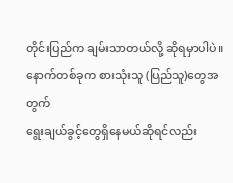တိုင်းပြည်က ချမ်းသာတယ်လို့ ဆိုရမှာပါပဲ။
နောက်တစ်ခုက စားသုံးသူ (ပြည်သူ)တွေအတွက်
ရွေးချယ်ခွင့်တွေရှိနေမယ်ဆိုရင်လည်း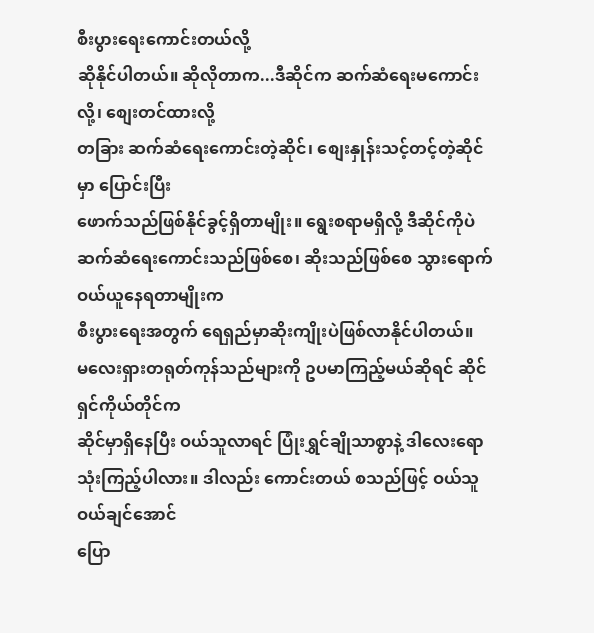စီးပွားရေးကောင်းတယ်လို့
ဆိုနိုင်ပါတယ်။ ဆိုလိုတာက...ဒီဆိုင်က ဆက်ဆံရေးမကောင်းလို့၊ စျေးတင်ထားလို့
တခြား ဆက်ဆံရေးကောင်းတဲ့ဆိုင်၊ စျေးနှုန်းသင့်တင့်တဲ့ဆိုင်မှာ ပြောင်းပြီး
ဖောက်သည်ဖြစ်နိုင်ခွင့်ရှိတာမျိုး။ ရွေးစရာမရှိလို့ ဒီဆိုင်ကိုပဲ
ဆက်ဆံရေးကောင်းသည်ဖြစ်စေ၊ ဆိုးသည်ဖြစ်စေ သွားရောက်ဝယ်ယူနေရတာမျိုးက
စီးပွားရေးအတွက် ရေရှည်မှာဆိုးကျိုးပဲဖြစ်လာနိုင်ပါတယ်။
မလေးရှားတရုတ်ကုန်သည်များကို ဥပမာကြည့်မယ်ဆိုရင် ဆိုင်ရှင်ကိုယ်တိုင်က
ဆိုင်မှာရှိနေပြီး ဝယ်သူလာရင် ပြုံးရွှင်ချိုသာစွာနဲ့ ဒါလေးရော
သုံးကြည့်ပါလား။ ဒါလည်း ကောင်းတယ် စသည်ဖြင့် ဝယ်သူ ဝယ်ချင်အောင်
ပြော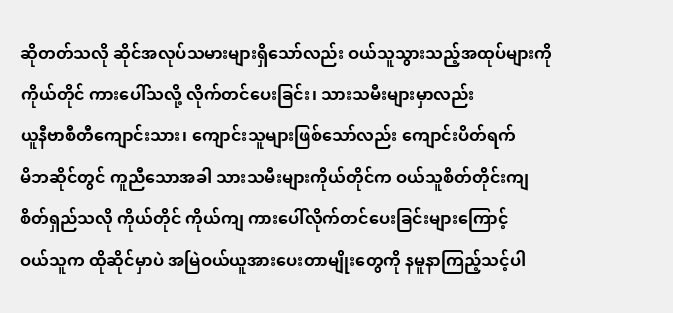ဆိုတတ်သလို ဆိုင်အလုပ်သမားများရှိသော်လည်း ဝယ်သူသွားသည့်အထုပ်များကို
ကိုယ်တိုင် ကားပေါ်သလို့ လိုက်တင်ပေးခြင်း၊ သားသမီးများမှာလည်း
ယူနီဗာစီတီကျောင်းသား၊ ကျောင်းသူများဖြစ်သော်လည်း ကျောင်းပိတ်ရက်
မိဘဆိုင်တွင် ကူညီသောအခါ သားသမီးများကိုယ်တိုင်က ဝယ်သူစိတ်တိုင်းကျ
စိတ်ရှည်သလို ကိုယ်တိုင် ကိုယ်ကျ ကားပေါ်လိုက်တင်ပေးခြင်းများကြောင့်
ဝယ်သူက ထိုဆိုင်မှာပဲ အမြဲဝယ်ယူအားပေးတာမျိုးတွေကို နမူနာကြည့်သင့်ပါ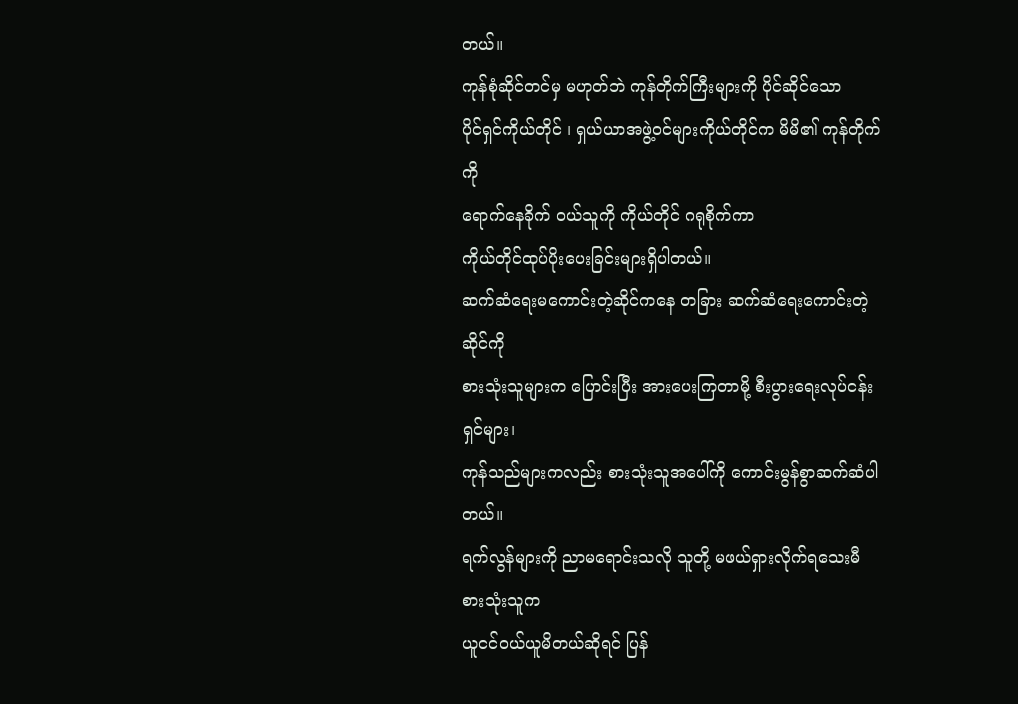တယ်။
ကုန်စုံဆိုင်တင်မှ မဟုတ်ဘဲ ကုန်တိုက်ကြီးများကို ပိုင်ဆိုင်သော
ပိုင်ရှင်ကိုယ်တိုင် ၊ ရှယ်ယာအဖွဲ့ဝင်များကိုယ်တိုင်က မိမိ၏ ကုန်တိုက်ကို
ရောက်နေခိုက် ဝယ်သူကို ကိုယ်တိုင် ဂရုစိုက်ကာ
ကိုယ်တိုင်ထုပ်ပိုးပေးခြင်းများရှိပါတယ်။
ဆက်ဆံရေးမကောင်းတဲ့ဆိုင်ကနေ တခြား ဆက်ဆံရေးကောင်းတဲ့ဆိုင်ကို
စားသုံးသူများက ပြောင်းပြီး အားပေးကြတာမို့ စီးပွားရေးလုပ်ငန်းရှင်များ၊
ကုန်သည်များကလည်း စားသုံးသူအပေါ်ကို ကောင်းမွန်စွာဆက်ဆံပါတယ်။
ရက်လွန်များကို ညာမရောင်းသလို သူတို့ မဖယ်ရှားလိုက်ရသေးမီ စားသုံးသူက
ယူငင်ဝယ်ယူမိတယ်ဆိုရင် ပြန်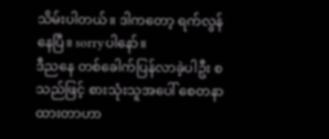သိမ်းပါတယ်။ ဒါကတော့ ရက်လွန်နေပြီ။ sorryပါနော်။
ဒီညနေ တစ်ခေါက်ပြန်လာခဲ့ပါဦး စသည်ဖြင့် စားသုံးသူအပေါ် စေတနာထားတာဟာ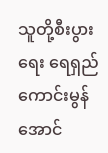သူတို့စီးပွားရေး ရေရှည်ကောင်းမွန်အောင်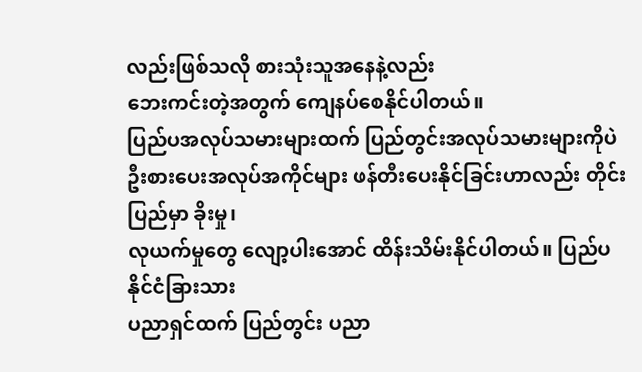လည်းဖြစ်သလို စားသုံးသူအနေနဲ့လည်း
ဘေးကင်းတဲ့အတွက် ကျေနပ်စေနိုင်ပါတယ်။
ပြည်ပအလုပ်သမားများထက် ပြည်တွင်းအလုပ်သမားများကိုပဲ
ဦးစားပေးအလုပ်အကိုင်များ ဖန်တီးပေးနိုင်ခြင်းဟာလည်း တိုင်းပြည်မှာ ခိုးမှု၊
လုယက်မှုတွေ လျော့ပါးအောင် ထိန်းသိမ်းနိုင်ပါတယ်။ ပြည်ပ နိုင်ငံခြားသား
ပညာရှင်ထက် ပြည်တွင်း ပညာ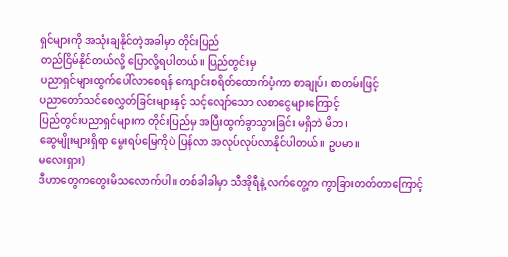ရှင်များကို အသုံးချနိုင်တဲ့အခါမှာ တိုင်းပြည်
တည်ငြိမ်နိုင်တယ်လို့ ပြောလို့ရပါတယ်။ ပြည်တွင်းမှ
ပညာရှင်များထွက်ပေါ်လာစေရန် ကျောင်းစရိတ်ထောက်ပံ့ကာ စာချုပ်၊ စာတမ်းဖြင့်
ပညာတော်သင်စေလွှတ်ခြင်းများနှင့် သင့်လျော်သော လစာငွေများကြောင့်
ပြည်တွင်းပညာရှင်များက တိုင်းပြည်မှ အပြီးထွက်ခွာသွားခြင်း မရှိဘဲ မိဘ၊
ဆွေမျိုးများရှိရာ မွေးရပ်မြေကိုပဲ ပြန်လာ အလုပ်လုပ်လာနိုင်ပါတယ်။ ဥပမာ။
မလေးရှား)
ဒီဟာတွေကတွေးမိသလောက်ပါ။ တစ်ခါခါမှာ သီအိုရီနဲ့ လက်တွေ့က ကွာခြားတတ်တာကြောင့်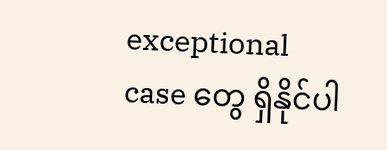exceptional case တွေ ရှိနိုင်ပါ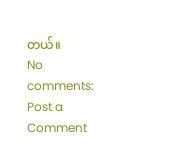တယ်။
No comments:
Post a Comment